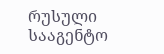რუსული სააგენტო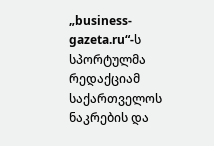„business-gazeta.ru“-ს სპორტულმა რედაქციამ საქართველოს ნაკრების და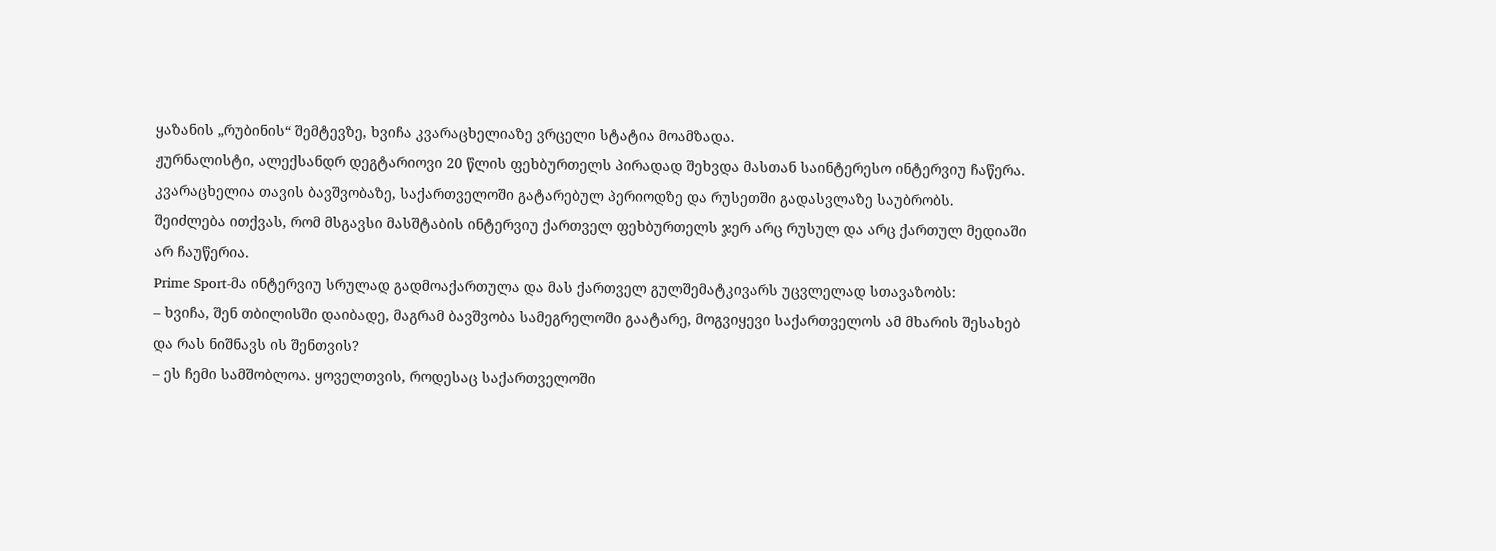ყაზანის „რუბინის“ შემტევზე, ხვიჩა კვარაცხელიაზე ვრცელი სტატია მოამზადა.
ჟურნალისტი, ალექსანდრ დეგტარიოვი 20 წლის ფეხბურთელს პირადად შეხვდა მასთან საინტერესო ინტერვიუ ჩაწერა. კვარაცხელია თავის ბავშვობაზე, საქართველოში გატარებულ პერიოდზე და რუსეთში გადასვლაზე საუბრობს. შეიძლება ითქვას, რომ მსგავსი მასშტაბის ინტერვიუ ქართველ ფეხბურთელს ჯერ არც რუსულ და არც ქართულ მედიაში არ ჩაუწერია.
Prime Sport-მა ინტერვიუ სრულად გადმოაქართულა და მას ქართველ გულშემატკივარს უცვლელად სთავაზობს:
– ხვიჩა, შენ თბილისში დაიბადე, მაგრამ ბავშვობა სამეგრელოში გაატარე, მოგვიყევი საქართველოს ამ მხარის შესახებ და რას ნიშნავს ის შენთვის?
– ეს ჩემი სამშობლოა. ყოველთვის, როდესაც საქართველოში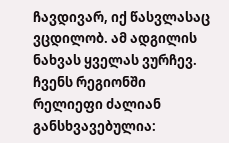ჩავდივარ, იქ წასვლასაც ვცდილობ. ამ ადგილის ნახვას ყველას ვურჩევ. ჩვენს რეგიონში რელიეფი ძალიან განსხვავებულია: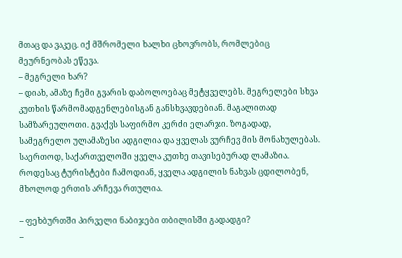მთაც და ვაკეც. იქ მშრომელი ხალხი ცხოვრობს, რომლებიც მეურნეობას ეწევა.
– მეგრელი ხარ?
– დიახ, ამაზე ჩემი გვარის დაბოლოებაც მეტყველებს. მეგრელები სხვა კუთხის წარმომადგენლებისგან განსხვავდებიან. მაგალითად სამზარეულოთი. გვაქვს საფირმო კერძი ელარჯი. ზოგადად, სამეგრელო ულამაზესი ადგილია და ყველას ვურჩევ მის მონახულებას. საერთოდ, საქართველოში ყველა კუთხე თავისებურად ლამაზია. როდესაც ტურისტები ჩამოდიან, ყველა ადგილის ნახვას ცდილობენ, მხოლოდ ერთის არჩევა რთულია.

– ფეხბურთში პირველი ნაბიჯები თბილისში გადადგი?
–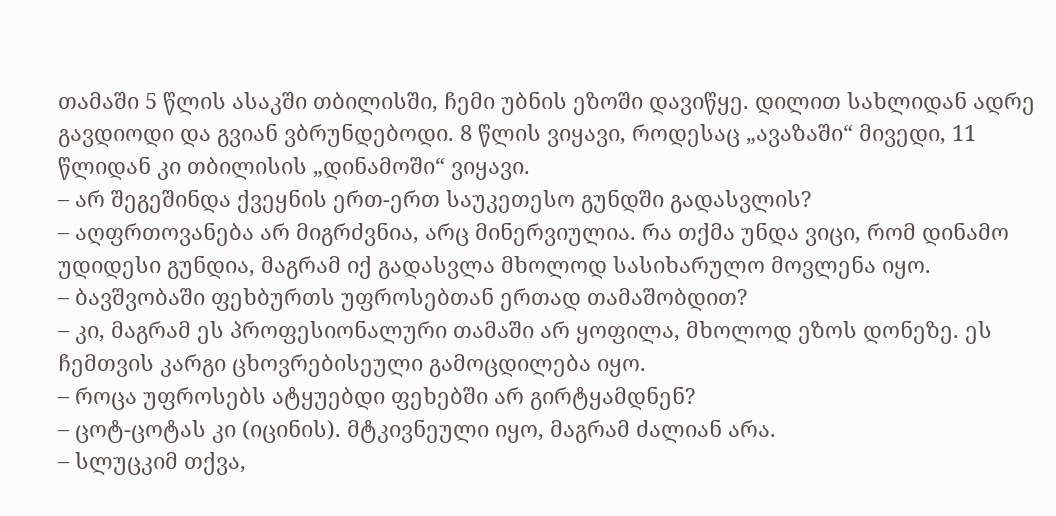თამაში 5 წლის ასაკში თბილისში, ჩემი უბნის ეზოში დავიწყე. დილით სახლიდან ადრე გავდიოდი და გვიან ვბრუნდებოდი. 8 წლის ვიყავი, როდესაც „ავაზაში“ მივედი, 11 წლიდან კი თბილისის „დინამოში“ ვიყავი.
– არ შეგეშინდა ქვეყნის ერთ-ერთ საუკეთესო გუნდში გადასვლის?
– აღფრთოვანება არ მიგრძვნია, არც მინერვიულია. რა თქმა უნდა ვიცი, რომ დინამო უდიდესი გუნდია, მაგრამ იქ გადასვლა მხოლოდ სასიხარულო მოვლენა იყო.
– ბავშვობაში ფეხბურთს უფროსებთან ერთად თამაშობდით?
– კი, მაგრამ ეს პროფესიონალური თამაში არ ყოფილა, მხოლოდ ეზოს დონეზე. ეს ჩემთვის კარგი ცხოვრებისეული გამოცდილება იყო.
– როცა უფროსებს ატყუებდი ფეხებში არ გირტყამდნენ?
– ცოტ-ცოტას კი (იცინის). მტკივნეული იყო, მაგრამ ძალიან არა.
– სლუცკიმ თქვა,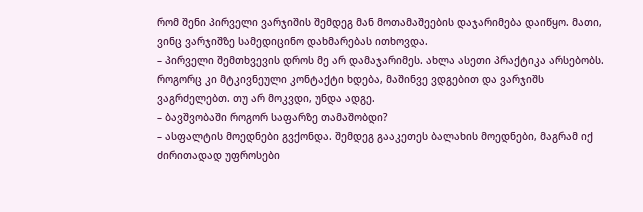რომ შენი პირველი ვარჯიშის შემდეგ მან მოთამაშეების დაჯარიმება დაიწყო. მათი, ვინც ვარჯიშზე სამედიცინო დახმარებას ითხოვდა.
– პირველი შემთხვევის დროს მე არ დამაჯარიმეს. ახლა ასეთი პრაქტიკა არსებობს. როგორც კი მტკივნეული კონტაქტი ხდება, მაშინვე ვდგებით და ვარჯიშს ვაგრძელებთ. თუ არ მოკვდი, უნდა ადგე.
– ბავშვობაში როგორ საფარზე თამაშობდი?
– ასფალტის მოედნები გვქონდა. შემდეგ გააკეთეს ბალახის მოედნები, მაგრამ იქ ძირითადად უფროსები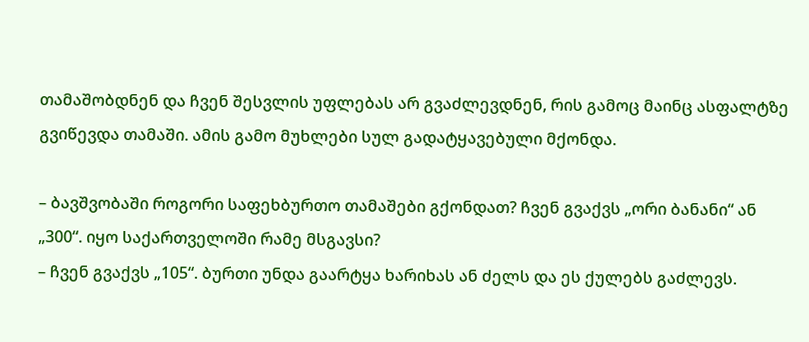თამაშობდნენ და ჩვენ შესვლის უფლებას არ გვაძლევდნენ, რის გამოც მაინც ასფალტზე გვიწევდა თამაში. ამის გამო მუხლები სულ გადატყავებული მქონდა.

– ბავშვობაში როგორი საფეხბურთო თამაშები გქონდათ? ჩვენ გვაქვს „ორი ბანანი“ ან „300“. იყო საქართველოში რამე მსგავსი?
– ჩვენ გვაქვს „105“. ბურთი უნდა გაარტყა ხარიხას ან ძელს და ეს ქულებს გაძლევს.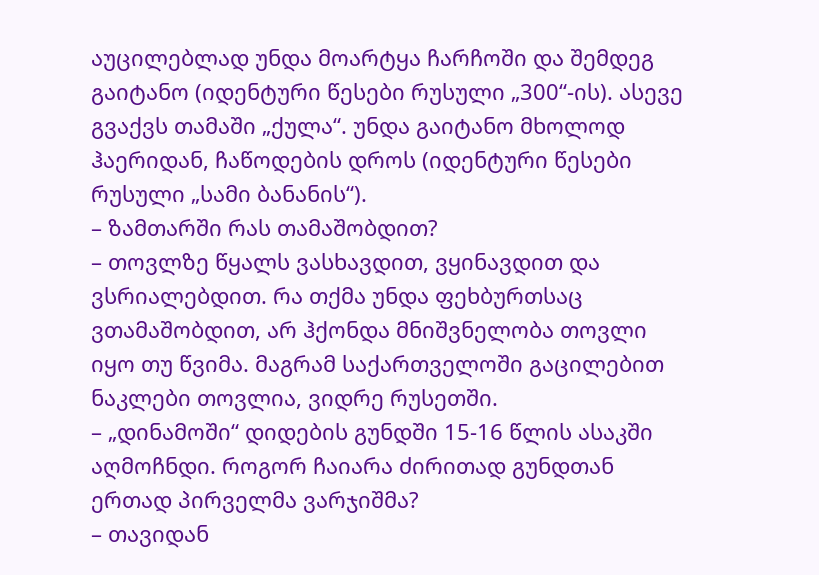აუცილებლად უნდა მოარტყა ჩარჩოში და შემდეგ გაიტანო (იდენტური წესები რუსული „300“-ის). ასევე გვაქვს თამაში „ქულა“. უნდა გაიტანო მხოლოდ ჰაერიდან, ჩაწოდების დროს (იდენტური წესები რუსული „სამი ბანანის“).
– ზამთარში რას თამაშობდით?
– თოვლზე წყალს ვასხავდით, ვყინავდით და ვსრიალებდით. რა თქმა უნდა ფეხბურთსაც ვთამაშობდით, არ ჰქონდა მნიშვნელობა თოვლი იყო თუ წვიმა. მაგრამ საქართველოში გაცილებით ნაკლები თოვლია, ვიდრე რუსეთში.
– „დინამოში“ დიდების გუნდში 15-16 წლის ასაკში აღმოჩნდი. როგორ ჩაიარა ძირითად გუნდთან ერთად პირველმა ვარჯიშმა?
– თავიდან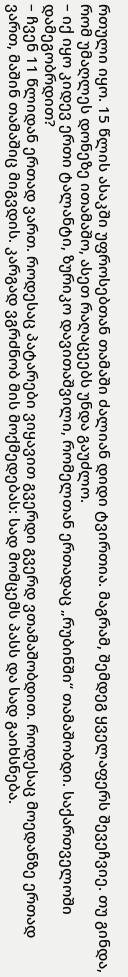რთული იყო. 15 წლის ასაკში უფროსებთან თამაში ძალიან დიდი ტვირთია. მაგრამ, შემდეგ ყველაფერს შევეჩვიე. თუ გინდა, რომ უმაღლეს დონეზე ითამაშო, ასეთ რაღაცეებს უნდა გაუძლო.
– იქ იყო კიდევ ერთი ტალანტი, ზურიკო დავითაშვილი, რომელთან ერთადაც „რუბინში“ თამაშობდი. საქართველოში დამეგობრდით?
– ჩვენ 11 წლიდან ერთად ვართ. როდესაც პატარები ვიყავით გვერდი გვერდ ვთამაშობდით. როდესაც მოედანზე ერთად ვართ, მაშინ თამაშიც მიგვდის. კარგად ვგრძნობ მის მოქმედებას: სად მომცემს პასს და სად გაიხსნება.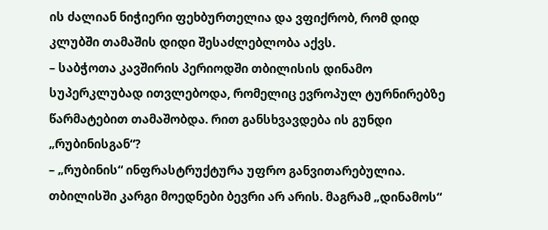ის ძალიან ნიჭიერი ფეხბურთელია და ვფიქრობ, რომ დიდ კლუბში თამაშის დიდი შესაძლებლობა აქვს.
– საბჭოთა კავშირის პერიოდში თბილისის დინამო სუპერკლუბად ითვლებოდა, რომელიც ევროპულ ტურნირებზე წარმატებით თამაშობდა. რით განსხვავდება ის გუნდი „რუბინისგან“?
– „რუბინის“ ინფრასტრუქტურა უფრო განვითარებულია. თბილისში კარგი მოედნები ბევრი არ არის. მაგრამ „დინამოს“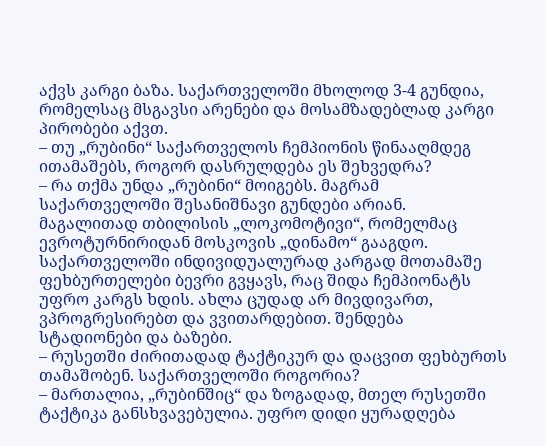აქვს კარგი ბაზა. საქართველოში მხოლოდ 3-4 გუნდია, რომელსაც მსგავსი არენები და მოსამზადებლად კარგი პირობები აქვთ.
– თუ „რუბინი“ საქართველოს ჩემპიონის წინააღმდეგ ითამაშებს, როგორ დასრულდება ეს შეხვედრა?
– რა თქმა უნდა „რუბინი“ მოიგებს. მაგრამ საქართველოში შესანიშნავი გუნდები არიან. მაგალითად თბილისის „ლოკომოტივი“, რომელმაც ევროტურნირიდან მოსკოვის „დინამო“ გააგდო. საქართველოში ინდივიდუალურად კარგად მოთამაშე ფეხბურთელები ბევრი გვყავს, რაც შიდა ჩემპიონატს უფრო კარგს ხდის. ახლა ცუდად არ მივდივართ, ვპროგრესირებთ და ვვითარდებით. შენდება სტადიონები და ბაზები.
– რუსეთში ძირითადად ტაქტიკურ და დაცვით ფეხბურთს თამაშობენ. საქართველოში როგორია?
– მართალია, „რუბინშიც“ და ზოგადად, მთელ რუსეთში ტაქტიკა განსხვავებულია. უფრო დიდი ყურადღება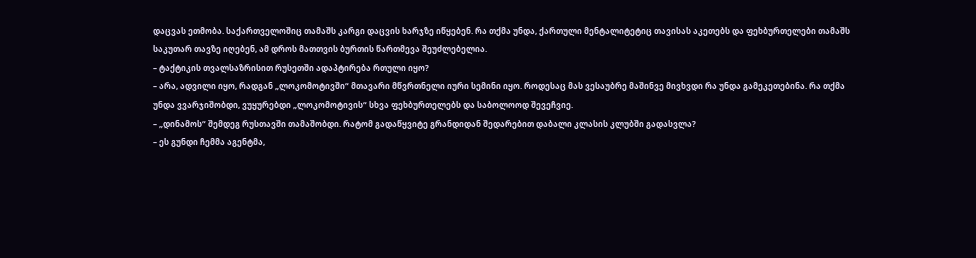დაცვას ეთმობა. საქართველოშიც თამაშს კარგი დაცვის ხარჯზე იწყებენ. რა თქმა უნდა, ქართული მენტალიტეტიც თავისას აკეთებს და ფეხბურთელები თამაშს საკუთარ თავზე იღებენ, ამ დროს მათთვის ბურთის წართმევა შეუძლებელია.
– ტაქტიკის თვალსაზრისით რუსეთში ადაპტირება რთული იყო?
– არა, ადვილი იყო, რადგან „ლოკომოტივში“ მთავარი მწვრთნელი იური სემინი იყო. როდესაც მას ვესაუბრე მაშინვე მივხვდი რა უნდა გამეკეთებინა. რა თქმა უნდა ვვარჯიშობდი, ვუყურებდი „ლოკომოტივის“ სხვა ფეხბურთელებს და საბოლოოდ შევეჩვიე.
– „დინამოს“ შემდეგ რუსთავში თამაშობდი. რატომ გადაწყვიტე გრანდიდან შედარებით დაბალი კლასის კლუბში გადასვლა?
– ეს გუნდი ჩემმა აგენტმა,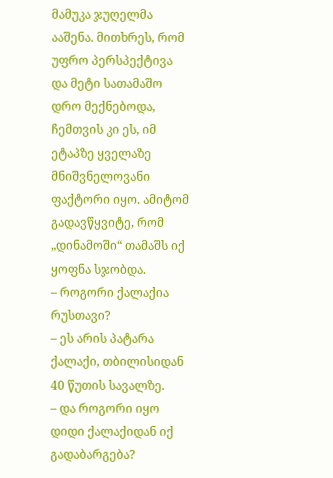მამუკა ჯუღელმა ააშენა. მითხრეს, რომ უფრო პერსპექტივა და მეტი სათამაშო დრო მექნებოდა, ჩემთვის კი ეს, იმ ეტაპზე ყველაზე მნიშვნელოვანი ფაქტორი იყო. ამიტომ გადავწყვიტე, რომ „დინამოში“ თამაშს იქ ყოფნა სჯობდა.
– როგორი ქალაქია რუსთავი?
– ეს არის პატარა ქალაქი, თბილისიდან 40 წუთის სავალზე.
– და როგორი იყო დიდი ქალაქიდან იქ გადაბარგება?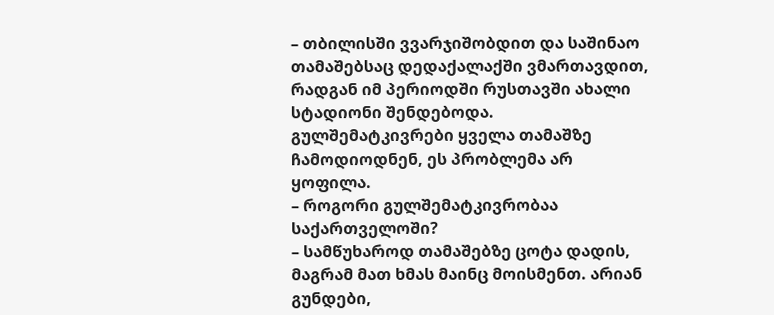– თბილისში ვვარჯიშობდით და საშინაო თამაშებსაც დედაქალაქში ვმართავდით, რადგან იმ პერიოდში რუსთავში ახალი სტადიონი შენდებოდა. გულშემატკივრები ყველა თამაშზე ჩამოდიოდნენ, ეს პრობლემა არ ყოფილა.
– როგორი გულშემატკივრობაა საქართველოში?
– სამწუხაროდ თამაშებზე ცოტა დადის, მაგრამ მათ ხმას მაინც მოისმენთ. არიან გუნდები,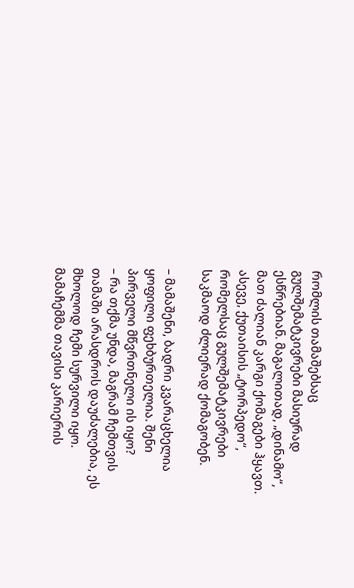რომლის თამაშებსაც გულშემატკივრები მასიურად ესწრებიან. მაგალითად, „დინამო“, მათ ძალიან კარგი ქომაგები ჰყავთ. ასევე, ქუთაისის „ტორპედო“, რომელსაც გულშემატკივრები საკმაოდ ძლიერად ქომაგობენ.

– მამაშენი, ბადრი კვარაცხელია ყოფილი ფეხბურთელია. შენი პირველი მწვრთნელი ის იყო?
– რა თქმა უნდა, მაგრამ ჩემთვის თამაში არასდროს დაუძალებია, ეს მხოლოდ ჩემი სურვილი იყო. მამაჩემმა თავისი კარიერის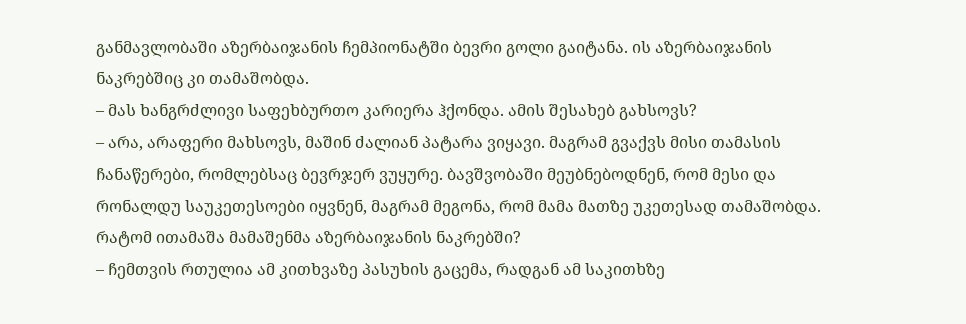განმავლობაში აზერბაიჯანის ჩემპიონატში ბევრი გოლი გაიტანა. ის აზერბაიჯანის ნაკრებშიც კი თამაშობდა.
– მას ხანგრძლივი საფეხბურთო კარიერა ჰქონდა. ამის შესახებ გახსოვს?
– არა, არაფერი მახსოვს, მაშინ ძალიან პატარა ვიყავი. მაგრამ გვაქვს მისი თამასის ჩანაწერები, რომლებსაც ბევრჯერ ვუყურე. ბავშვობაში მეუბნებოდნენ, რომ მესი და რონალდუ საუკეთესოები იყვნენ, მაგრამ მეგონა, რომ მამა მათზე უკეთესად თამაშობდა.
რატომ ითამაშა მამაშენმა აზერბაიჯანის ნაკრებში?
– ჩემთვის რთულია ამ კითხვაზე პასუხის გაცემა, რადგან ამ საკითხზე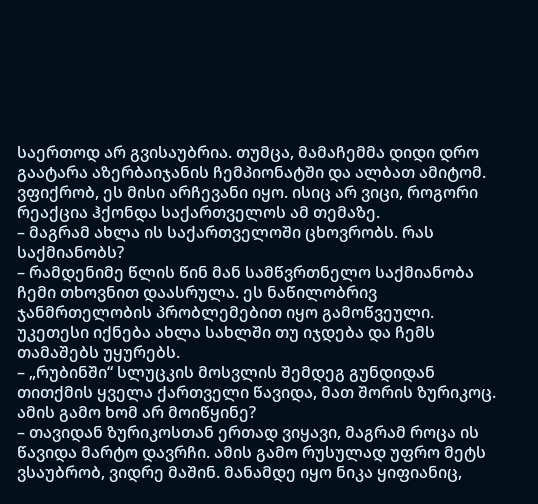საერთოდ არ გვისაუბრია. თუმცა, მამაჩემმა დიდი დრო გაატარა აზერბაიჯანის ჩემპიონატში და ალბათ ამიტომ. ვფიქრობ, ეს მისი არჩევანი იყო. ისიც არ ვიცი, როგორი რეაქცია ჰქონდა საქართველოს ამ თემაზე.
– მაგრამ ახლა ის საქართველოში ცხოვრობს. რას საქმიანობს?
– რამდენიმე წლის წინ მან სამწვრთნელო საქმიანობა ჩემი თხოვნით დაასრულა. ეს ნაწილობრივ ჯანმრთელობის პრობლემებით იყო გამოწვეული. უკეთესი იქნება ახლა სახლში თუ იჯდება და ჩემს თამაშებს უყურებს.
– „რუბინში“ სლუცკის მოსვლის შემდეგ გუნდიდან თითქმის ყველა ქართველი წავიდა, მათ შორის ზურიკოც. ამის გამო ხომ არ მოიწყინე?
– თავიდან ზურიკოსთან ერთად ვიყავი, მაგრამ როცა ის წავიდა მარტო დავრჩი. ამის გამო რუსულად უფრო მეტს ვსაუბრობ, ვიდრე მაშინ. მანამდე იყო ნიკა ყიფიანიც,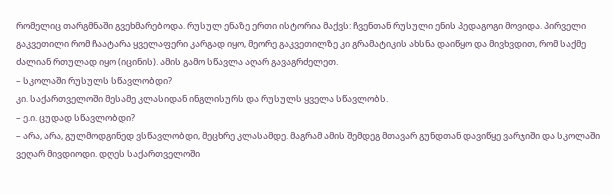რომელიც თარგმნაში გვეხმარებოდა. რუსულ ენაზე ერთი ისტორია მაქვს: ჩვენთან რუსული ენის პედაგოგი მოვიდა. პირველი გაკვეთილი რომ ჩაატარა ყველაფერი კარგად იყო, მეორე გაკვეთილზე კი გრამატიკის ახსნა დაიწყო და მივხვდით, რომ საქმე ძალიან რთულად იყო (იცინის). ამის გამო სწავლა აღარ გავაგრძელეთ.
– სკოლაში რუსულს სწავლობდი?
კი. საქართველოში მესამე კლასიდან ინგლისურს და რუსულს ყველა სწავლობს.
– ე.ი. ცუდად სწავლობდი?
– არა, არა, გულმოდგინედ ვსწავლობდი, მეცხრე კლასამდე. მაგრამ ამის შემდეგ მთავარ გუნდთან დავიწყე ვარჯიში და სკოლაში ვეღარ მივდიოდი. დღეს საქართველოში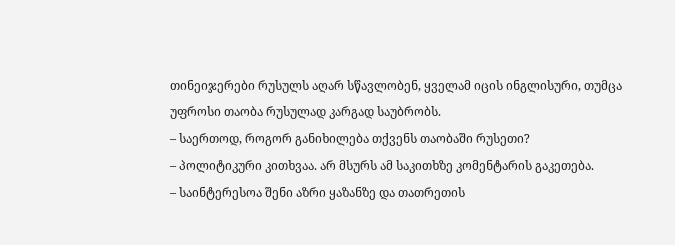თინეიჯერები რუსულს აღარ სწავლობენ, ყველამ იცის ინგლისური, თუმცა უფროსი თაობა რუსულად კარგად საუბრობს.
– საერთოდ, როგორ განიხილება თქვენს თაობაში რუსეთი?
– პოლიტიკური კითხვაა. არ მსურს ამ საკითხზე კომენტარის გაკეთება.
– საინტერესოა შენი აზრი ყაზანზე და თათრეთის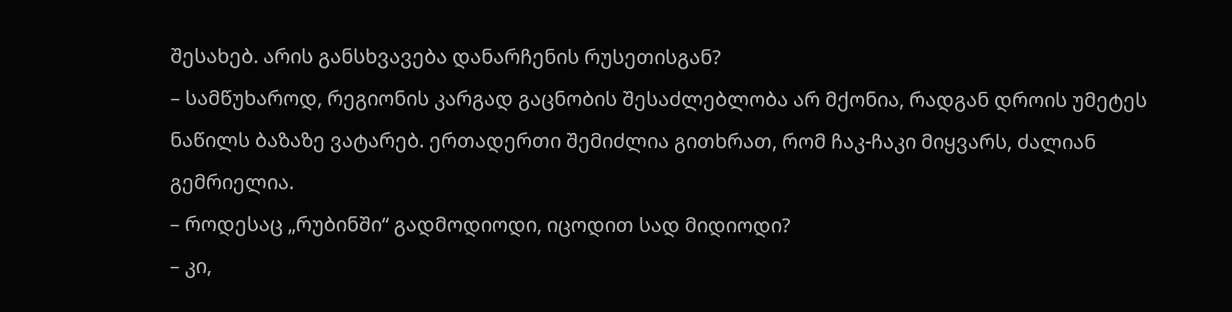შესახებ. არის განსხვავება დანარჩენის რუსეთისგან?
– სამწუხაროდ, რეგიონის კარგად გაცნობის შესაძლებლობა არ მქონია, რადგან დროის უმეტეს ნაწილს ბაზაზე ვატარებ. ერთადერთი შემიძლია გითხრათ, რომ ჩაკ-ჩაკი მიყვარს, ძალიან გემრიელია.
– როდესაც „რუბინში“ გადმოდიოდი, იცოდით სად მიდიოდი?
– კი,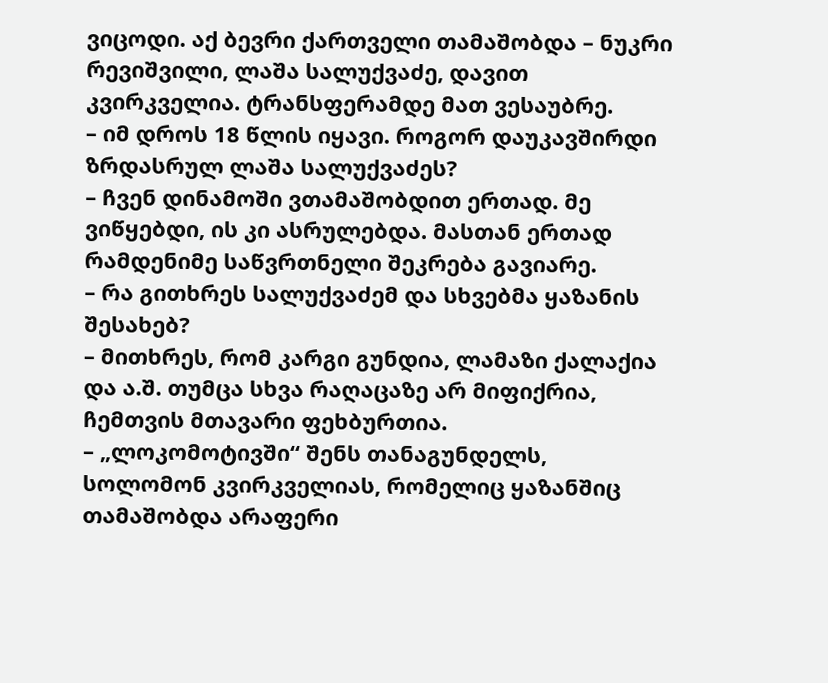ვიცოდი. აქ ბევრი ქართველი თამაშობდა – ნუკრი რევიშვილი, ლაშა სალუქვაძე, დავით კვირკველია. ტრანსფერამდე მათ ვესაუბრე.
– იმ დროს 18 წლის იყავი. როგორ დაუკავშირდი ზრდასრულ ლაშა სალუქვაძეს?
– ჩვენ დინამოში ვთამაშობდით ერთად. მე ვიწყებდი, ის კი ასრულებდა. მასთან ერთად რამდენიმე საწვრთნელი შეკრება გავიარე.
– რა გითხრეს სალუქვაძემ და სხვებმა ყაზანის შესახებ?
– მითხრეს, რომ კარგი გუნდია, ლამაზი ქალაქია და ა.შ. თუმცა სხვა რაღაცაზე არ მიფიქრია, ჩემთვის მთავარი ფეხბურთია.
– „ლოკომოტივში“ შენს თანაგუნდელს, სოლომონ კვირკველიას, რომელიც ყაზანშიც თამაშობდა არაფერი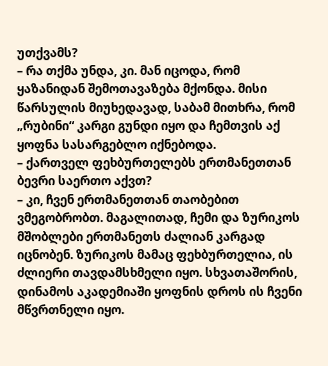უთქვამს?
– რა თქმა უნდა, კი. მან იცოდა, რომ ყაზანიდან შემოთავაზება მქონდა. მისი წარსულის მიუხედავად, საბამ მითხრა, რომ „რუბინი“ კარგი გუნდი იყო და ჩემთვის აქ ყოფნა სასარგებლო იქნებოდა.
– ქართველ ფეხბურთელებს ერთმანეთთან ბევრი საერთო აქვთ?
– კი, ჩვენ ერთმანეთთან თაობებით ვმეგობრობთ. მაგალითად, ჩემი და ზურიკოს მშობლები ერთმანეთს ძალიან კარგად იცნობენ. ზურიკოს მამაც ფეხბურთელია, ის ძლიერი თავდამსხმელი იყო. სხვათაშორის, დინამოს აკადემიაში ყოფნის დროს ის ჩვენი მწვრთნელი იყო.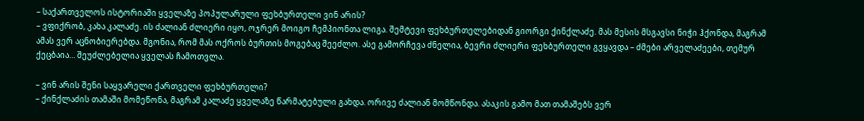– საქართველოს ისტორიაში ყველაზე პოპულარული ფეხბურთელი ვინ არის?
– ვფიქრობ, კახა კალაძე. ის ძალიან ძლიერი იყო, ოჯრერ მოიგო ჩემპიონთა ლიგა. შემტევი ფეხბურთელებიდან გიორგი ქინქლაძე. მას მესის მსგავსი ნიჭი ჰქონდა, მაგრამ ამას ვერ აცნობიერებდა. მგონია, რომ მას ოქროს ბურთის მოგებაც შეეძლო. ასე გამორჩევა ძნელია, ბევრი ძლიერი ფეხბურთელი გვყავდა – ძმები არველაძეები, თემურ ქეცბაია… შეუძლებელია ყველას ჩამოთვლა.

– ვინ არის შენი საყვარელი ქართველი ფეხბურთელი?
– ქინქლაძის თამაში მომეწონა, მაგრამ კალაძე ყველაზე წარმატებული გახდა. ორივე ძალიან მომწონდა. ასაკის გამო მათ თამაშებს ვერ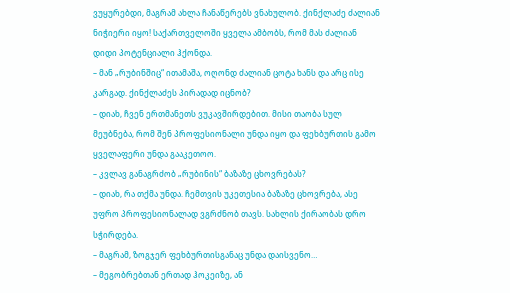ვუყურებდი, მაგრამ ახლა ჩანაწერებს ვნახულობ. ქინქლაძე ძალიან ნიჭიერი იყო! საქართველოში ყველა ამბობს, რომ მას ძალიან დიდი პოტენციალი ჰქონდა.
– მან „რუბინშიც“ ითამაშა, ოღონდ ძალიან ცოტა ხანს და არც ისე კარგად. ქინქლაძეს პირადად იცნობ?
– დიახ, ჩვენ ერთმანეთს ვუკავშირდებით. მისი თაობა სულ მეუბნება, რომ შენ პროფესიონალი უნდა იყო და ფეხბურთის გამო ყველაფერი უნდა გააკეთოო.
– კვლავ განაგრძობ „რუბინის“ ბაზაზე ცხოვრებას?
– დიახ, რა თქმა უნდა. ჩემთვის უკეთესია ბაზაზე ცხოვრება, ასე უფრო პროფესიონალად ვგრძნობ თავს. სახლის ქირაობას დრო სჭირდება.
– მაგრამ, ზოგჯერ ფეხბურთისგანაც უნდა დაისვენო…
– მეგობრებთან ერთად ჰოკეიზე, ან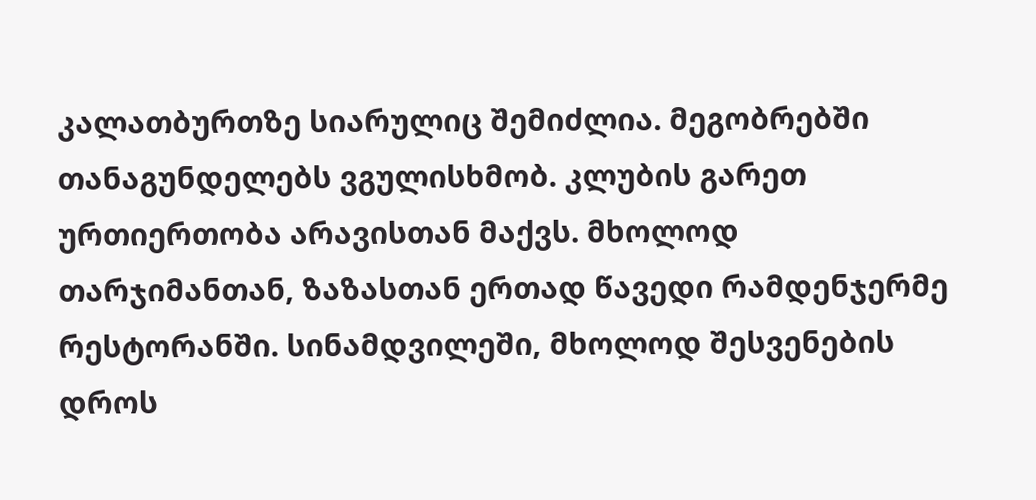კალათბურთზე სიარულიც შემიძლია. მეგობრებში თანაგუნდელებს ვგულისხმობ. კლუბის გარეთ ურთიერთობა არავისთან მაქვს. მხოლოდ თარჯიმანთან, ზაზასთან ერთად წავედი რამდენჯერმე რესტორანში. სინამდვილეში, მხოლოდ შესვენების დროს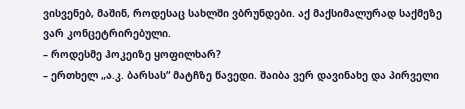ვისვენებ, მაშინ, როდესაც სახლში ვბრუნდები. აქ მაქსიმალურად საქმეზე ვარ კონცეტრირებული.
– როდესმე ჰოკეიზე ყოფილხარ?
– ერთხელ „ა.კ. ბარსას“ მატჩზე წავედი. შაიბა ვერ დავინახე და პირველი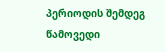პერიოდის შემდეგ წამოვედი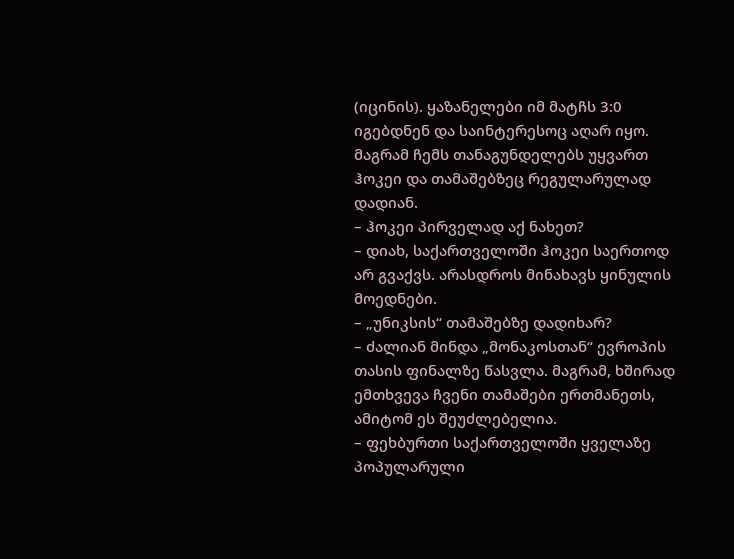(იცინის). ყაზანელები იმ მატჩს 3:0 იგებდნენ და საინტერესოც აღარ იყო. მაგრამ ჩემს თანაგუნდელებს უყვართ ჰოკეი და თამაშებზეც რეგულარულად დადიან.
– ჰოკეი პირველად აქ ნახეთ?
– დიახ, საქართველოში ჰოკეი საერთოდ არ გვაქვს. არასდროს მინახავს ყინულის მოედნები.
– „უნიკსის“ თამაშებზე დადიხარ?
– ძალიან მინდა „მონაკოსთან“ ევროპის თასის ფინალზე წასვლა. მაგრამ, ხშირად ემთხვევა ჩვენი თამაშები ერთმანეთს, ამიტომ ეს შეუძლებელია.
– ფეხბურთი საქართველოში ყველაზე პოპულარული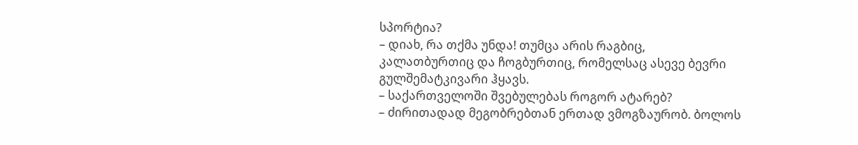სპორტია?
– დიახ, რა თქმა უნდა! თუმცა არის რაგბიც, კალათბურთიც და ჩოგბურთიც, რომელსაც ასევე ბევრი გულშემატკივარი ჰყავს.
– საქართველოში შვებულებას როგორ ატარებ?
– ძირითადად მეგობრებთან ერთად ვმოგზაურობ. ბოლოს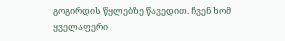გოგირდის წყლებზე წავედით. ჩვენ ხომ ყველაფერი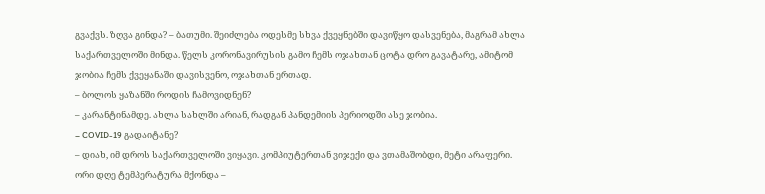გვაქვს. ზღვა გინდა? – ბათუმი. შეიძლება ოდესმე სხვა ქვეყნებში დავიწყო დასვენება, მაგრამ ახლა საქართველოში მინდა. წელს კორონავირუსის გამო ჩემს ოჯახთან ცოტა დრო გავატარე, ამიტომ ჯობია ჩემს ქვეყანაში დავისვენო, ოჯახთან ერთად.
– ბოლოს ყაზანში როდის ჩამოვიდნენ?
– კარანტინამდე. ახლა სახლში არიან, რადგან პანდემიის პერიოდში ასე ჯობია.
– COVID-19 გადაიტანე?
– დიახ, იმ დროს საქართველოში ვიყავი. კომპიუტერთან ვიჯექი და ვთამაშობდი, მეტი არაფერი. ორი დღე ტემპერატურა მქონდა –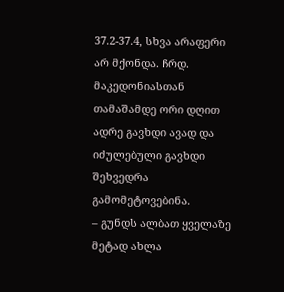37.2-37.4, სხვა არაფერი არ მქონდა. ჩრდ. მაკედონიასთან თამაშამდე ორი დღით ადრე გავხდი ავად და იძულებული გავხდი შეხვედრა გამომეტოვებინა.
– გუნდს ალბათ ყველაზე მეტად ახლა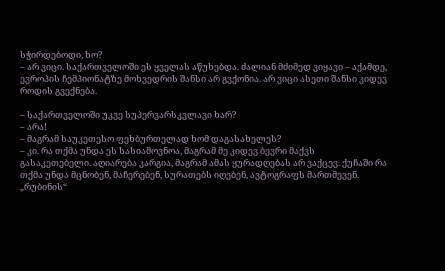სჭირდებოდი, ხო?
– არ ვიცი. საქართველოში ეს ყველას აწუხებდა. ძალიან მძიმედ ვიყავი – აქამდე, ევროპის ჩემპიონატზე მოხვედრის შანსი არ გვქონია. არ ვიცი ასეთი შანსი კიდევ როდის გვექნება.

– საქართველოში უკვე სუპერვარსკვლავი ხარ?
– არა!
– მაგრამ საუკეთესო ფეხბურთელად ხომ დაგასახელეს?
– კი. რა თქმა უნდა ეს სასიამოვნოა, მაგრამ მე კიდევ ბევრი მაქვს გასაკეთებელი. აღიარება კარგია, მაგრამ ამას ყურადღებას არ ვაქცევ. ქუჩაში რა თქმა უნდა მცნობენ, მაჩერებენ, სურათებს იღებენ, ავტოგრაფს მართმევენ. „რუბინის“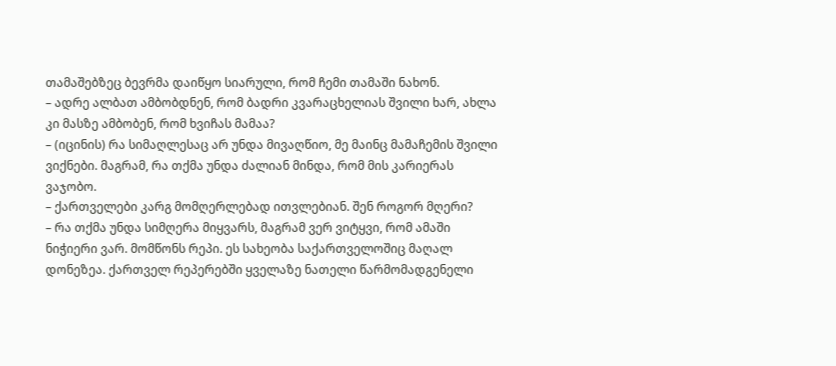თამაშებზეც ბევრმა დაიწყო სიარული, რომ ჩემი თამაში ნახონ.
– ადრე ალბათ ამბობდნენ, რომ ბადრი კვარაცხელიას შვილი ხარ, ახლა კი მასზე ამბობენ, რომ ხვიჩას მამაა?
– (იცინის) რა სიმაღლესაც არ უნდა მივაღწიო, მე მაინც მამაჩემის შვილი ვიქნები. მაგრამ, რა თქმა უნდა ძალიან მინდა, რომ მის კარიერას ვაჯობო.
– ქართველები კარგ მომღერლებად ითვლებიან. შენ როგორ მღერი?
– რა თქმა უნდა სიმღერა მიყვარს, მაგრამ ვერ ვიტყვი, რომ ამაში ნიჭიერი ვარ. მომწონს რეპი. ეს სახეობა საქართველოშიც მაღალ დონეზეა. ქართველ რეპერებში ყველაზე ნათელი წარმომადგენელი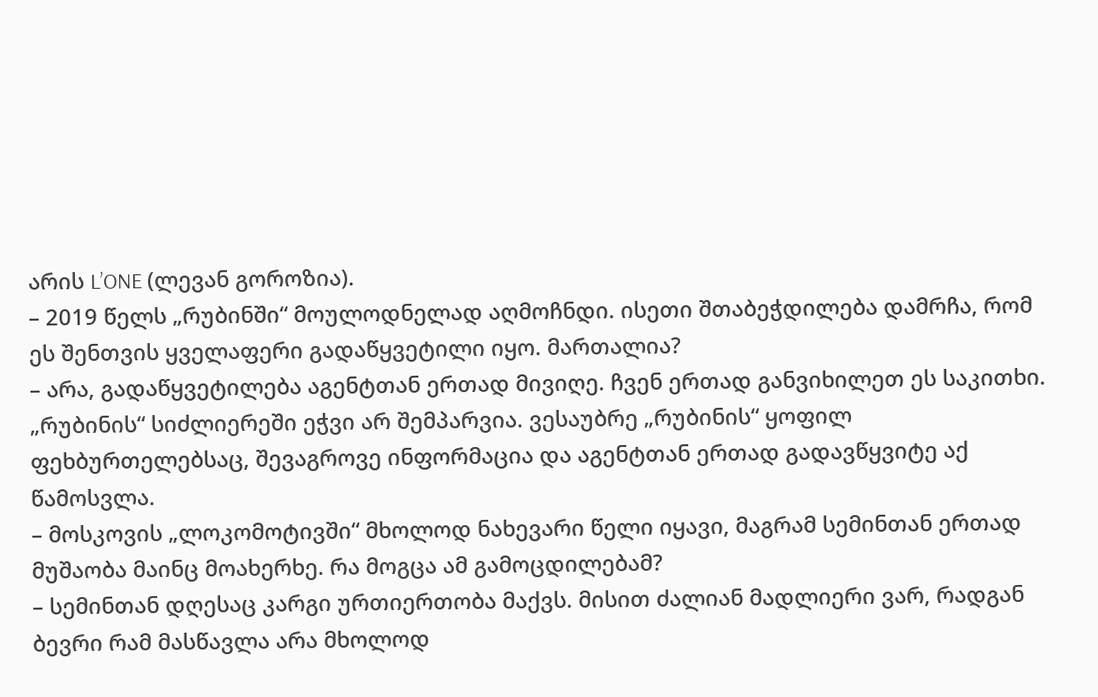არის L’ONE (ლევან გოროზია).
– 2019 წელს „რუბინში“ მოულოდნელად აღმოჩნდი. ისეთი შთაბეჭდილება დამრჩა, რომ ეს შენთვის ყველაფერი გადაწყვეტილი იყო. მართალია?
– არა, გადაწყვეტილება აგენტთან ერთად მივიღე. ჩვენ ერთად განვიხილეთ ეს საკითხი. „რუბინის“ სიძლიერეში ეჭვი არ შემპარვია. ვესაუბრე „რუბინის“ ყოფილ ფეხბურთელებსაც, შევაგროვე ინფორმაცია და აგენტთან ერთად გადავწყვიტე აქ წამოსვლა.
– მოსკოვის „ლოკომოტივში“ მხოლოდ ნახევარი წელი იყავი, მაგრამ სემინთან ერთად მუშაობა მაინც მოახერხე. რა მოგცა ამ გამოცდილებამ?
– სემინთან დღესაც კარგი ურთიერთობა მაქვს. მისით ძალიან მადლიერი ვარ, რადგან ბევრი რამ მასწავლა არა მხოლოდ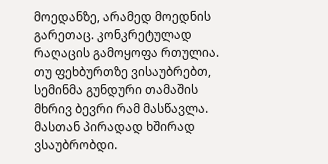მოედანზე, არამედ მოედნის გარეთაც. კონკრეტულად რაღაცის გამოყოფა რთულია. თუ ფეხბურთზე ვისაუბრებთ, სემინმა გუნდური თამაშის მხრივ ბევრი რამ მასწავლა. მასთან პირადად ხშირად ვსაუბრობდი.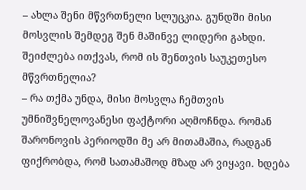– ახლა შენი მწვრთნელი სლუცკია. გუნდში მისი მოსვლის შემდეგ შენ მაშინვე ლიდერი გახდი. შეიძლება ითქვას, რომ ის შენთვის საუკეთესო მწვრთნელია?
– რა თქმა უნდა, მისი მოსვლა ჩემთვის უმნიშვნელოვანესი ფაქტორი აღმოჩნდა. რომან შარონოვის პერიოდში მე არ მითამაშია, რადგან ფიქრობდა, რომ სათამაშოდ მზად არ ვიყავი. ხდება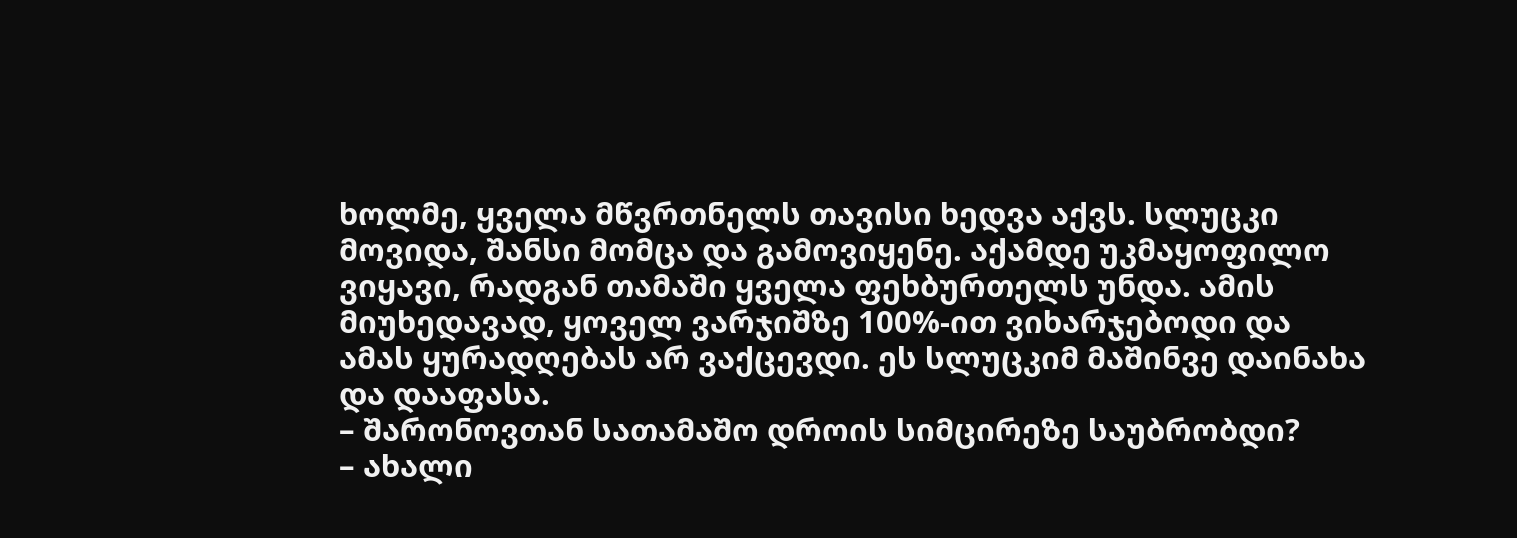ხოლმე, ყველა მწვრთნელს თავისი ხედვა აქვს. სლუცკი მოვიდა, შანსი მომცა და გამოვიყენე. აქამდე უკმაყოფილო ვიყავი, რადგან თამაში ყველა ფეხბურთელს უნდა. ამის მიუხედავად, ყოველ ვარჯიშზე 100%-ით ვიხარჯებოდი და ამას ყურადღებას არ ვაქცევდი. ეს სლუცკიმ მაშინვე დაინახა და დააფასა.
– შარონოვთან სათამაშო დროის სიმცირეზე საუბრობდი?
– ახალი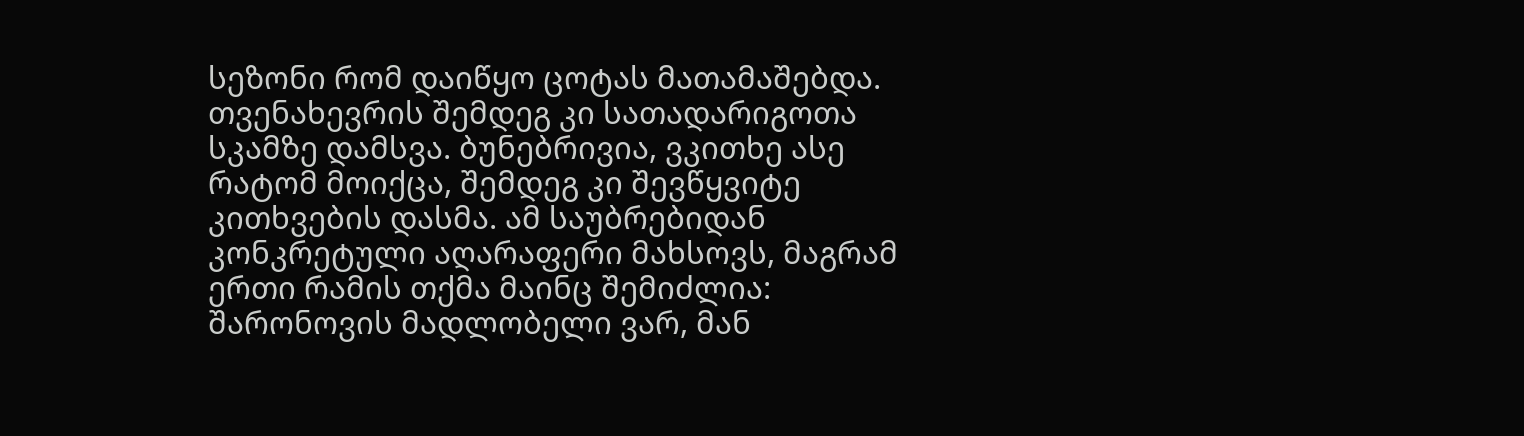სეზონი რომ დაიწყო ცოტას მათამაშებდა. თვენახევრის შემდეგ კი სათადარიგოთა სკამზე დამსვა. ბუნებრივია, ვკითხე ასე რატომ მოიქცა, შემდეგ კი შევწყვიტე კითხვების დასმა. ამ საუბრებიდან კონკრეტული აღარაფერი მახსოვს, მაგრამ ერთი რამის თქმა მაინც შემიძლია: შარონოვის მადლობელი ვარ, მან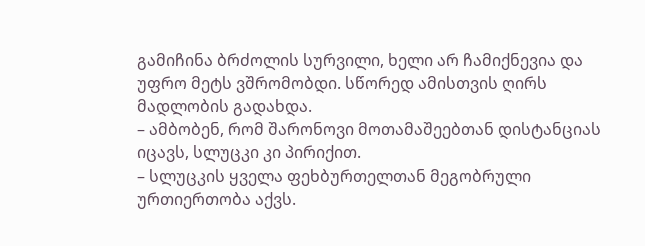გამიჩინა ბრძოლის სურვილი, ხელი არ ჩამიქნევია და უფრო მეტს ვშრომობდი. სწორედ ამისთვის ღირს მადლობის გადახდა.
– ამბობენ, რომ შარონოვი მოთამაშეებთან დისტანციას იცავს, სლუცკი კი პირიქით.
– სლუცკის ყველა ფეხბურთელთან მეგობრული ურთიერთობა აქვს.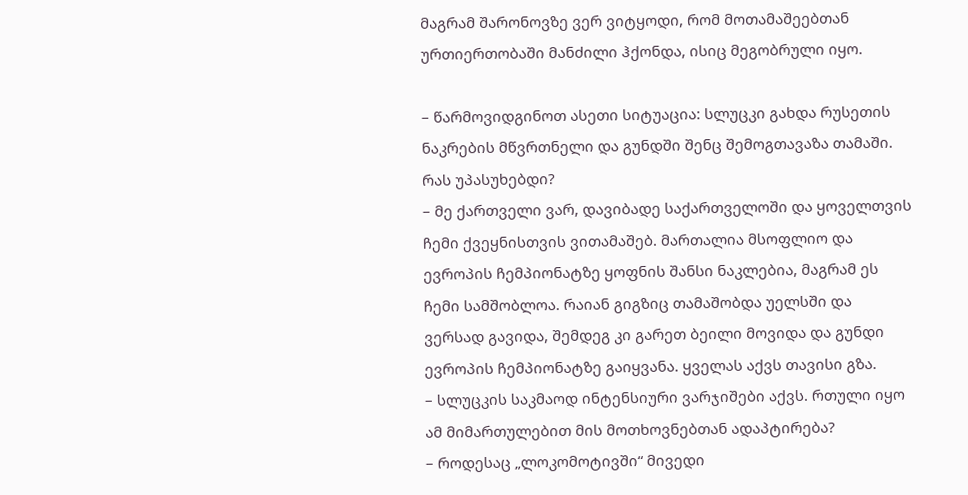მაგრამ შარონოვზე ვერ ვიტყოდი, რომ მოთამაშეებთან ურთიერთობაში მანძილი ჰქონდა, ისიც მეგობრული იყო.

– წარმოვიდგინოთ ასეთი სიტუაცია: სლუცკი გახდა რუსეთის ნაკრების მწვრთნელი და გუნდში შენც შემოგთავაზა თამაში. რას უპასუხებდი?
– მე ქართველი ვარ, დავიბადე საქართველოში და ყოველთვის ჩემი ქვეყნისთვის ვითამაშებ. მართალია მსოფლიო და ევროპის ჩემპიონატზე ყოფნის შანსი ნაკლებია, მაგრამ ეს ჩემი სამშობლოა. რაიან გიგზიც თამაშობდა უელსში და ვერსად გავიდა, შემდეგ კი გარეთ ბეილი მოვიდა და გუნდი ევროპის ჩემპიონატზე გაიყვანა. ყველას აქვს თავისი გზა.
– სლუცკის საკმაოდ ინტენსიური ვარჯიშები აქვს. რთული იყო ამ მიმართულებით მის მოთხოვნებთან ადაპტირება?
– როდესაც „ლოკომოტივში“ მივედი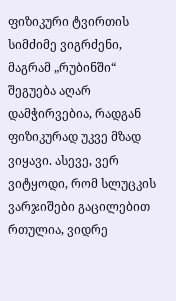ფიზიკური ტვირთის სიმძიმე ვიგრძენი, მაგრამ „რუბინში“ შეგუება აღარ დამჭირვებია, რადგან ფიზიკურად უკვე მზად ვიყავი. ასევე, ვერ ვიტყოდი, რომ სლუცკის ვარჯიშები გაცილებით რთულია, ვიდრე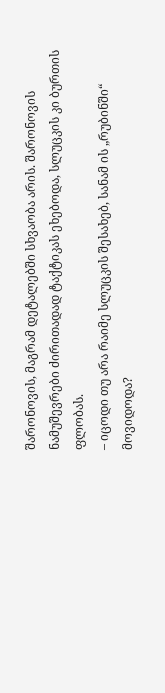შარონოვის, მაგრამ დეტალებში სხვაობა არის. შარონოვის ნამუშევრები ძირითადად ტაქტიკას ეხებოდა, სლუცკის კი ბურთის ფლობას.
– იცოდი თუ არა რაიმე სლუცკის შესახებ, სანამ ის „რუბინში“ მოვიდოდა?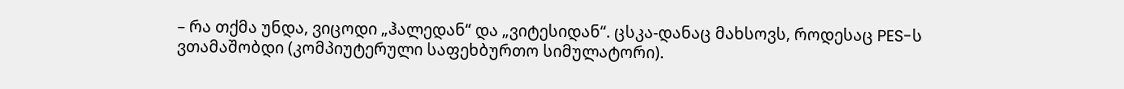– რა თქმა უნდა, ვიცოდი „ჰალედან“ და „ვიტესიდან“. ცსკა-დანაც მახსოვს, როდესაც PES-ს ვთამაშობდი (კომპიუტერული საფეხბურთო სიმულატორი).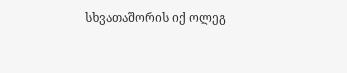სხვათაშორის იქ ოლეგ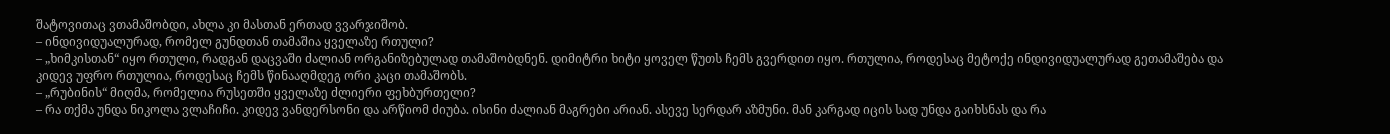შატოვითაც ვთამაშობდი, ახლა კი მასთან ერთად ვვარჯიშობ.
– ინდივიდუალურად, რომელ გუნდთან თამაშია ყველაზე რთული?
– „ხიმკისთან“ იყო რთული, რადგან დაცვაში ძალიან ორგანიზებულად თამაშობდნენ. დიმიტრი ხიტი ყოველ წუთს ჩემს გვერდით იყო. რთულია, როდესაც მეტოქე ინდივიდუალურად გეთამაშება და კიდევ უფრო რთულია, როდესაც ჩემს წინააღმდეგ ორი კაცი თამაშობს.
– „რუბინის“ მიღმა, რომელია რუსეთში ყველაზე ძლიერი ფეხბურთელი?
– რა თქმა უნდა ნიკოლა ვლაჩიჩი. კიდევ ვანდერსონი და არწიომ ძიუბა. ისინი ძალიან მაგრები არიან. ასევე სერდარ აზმუნი. მან კარგად იცის სად უნდა გაიხსნას და რა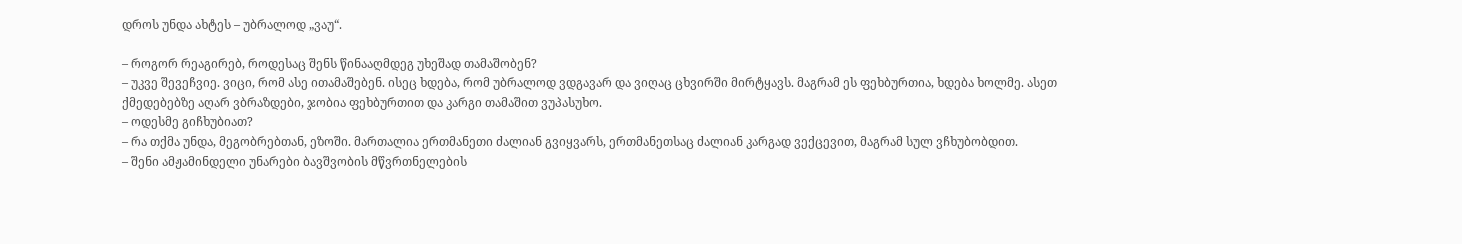დროს უნდა ახტეს – უბრალოდ „ვაუ“.

– როგორ რეაგირებ, როდესაც შენს წინააღმდეგ უხეშად თამაშობენ?
– უკვე შევეჩვიე. ვიცი, რომ ასე ითამაშებენ. ისეც ხდება, რომ უბრალოდ ვდგავარ და ვიღაც ცხვირში მირტყავს. მაგრამ ეს ფეხბურთია, ხდება ხოლმე. ასეთ ქმედებებზე აღარ ვბრაზდები, ჯობია ფეხბურთით და კარგი თამაშით ვუპასუხო.
– ოდესმე გიჩხუბიათ?
– რა თქმა უნდა, მეგობრებთან, ეზოში. მართალია ერთმანეთი ძალიან გვიყვარს, ერთმანეთსაც ძალიან კარგად ვექცევით, მაგრამ სულ ვჩხუბობდით.
– შენი ამჟამინდელი უნარები ბავშვობის მწვრთნელების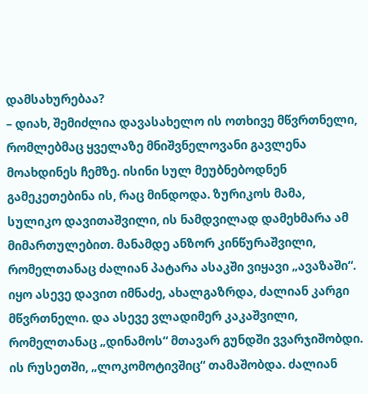დამსახურებაა?
– დიახ, შემიძლია დავასახელო ის ოთხივე მწვრთნელი, რომლებმაც ყველაზე მნიშვნელოვანი გავლენა მოახდინეს ჩემზე. ისინი სულ მეუბნებოდნენ გამეკეთებინა ის, რაც მინდოდა. ზურიკოს მამა, სულიკო დავითაშვილი, ის ნამდვილად დამეხმარა ამ მიმართულებით. მანამდე ანზორ კინწურაშვილი, რომელთანაც ძალიან პატარა ასაკში ვიყავი „ავაზაში“. იყო ასევე დავით იმნაძე, ახალგაზრდა, ძალიან კარგი მწვრთნელი. და ასევე ვლადიმერ კაკაშვილი, რომელთანაც „დინამოს“ მთავარ გუნდში ვვარჯიშობდი. ის რუსეთში, „ლოკომოტივშიც“ თამაშობდა. ძალიან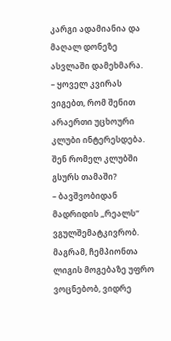კარგი ადამიანია და მაღალ დონეზე ასვლაში დამეხმარა.
– ყოველ კვირას ვიგებთ, რომ შენით არაერთი უცხოური კლუბი ინტერესდება. შენ რომელ კლუბში გსურს თამაში?
– ბავშვობიდან მადრიდის „რეალს“ ვგულშემატკივრობ. მაგრამ, ჩემპიონთა ლიგის მოგებაზე უფრო ვოცნებობ, ვიდრე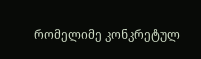რომელიმე კონკრეტულ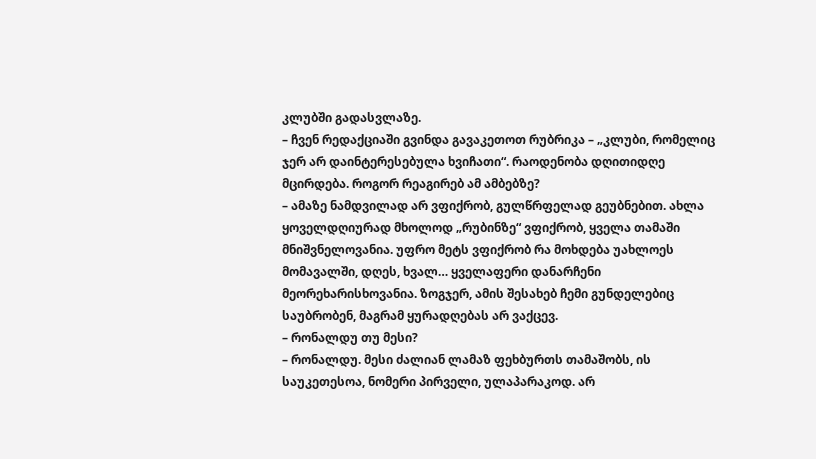კლუბში გადასვლაზე.
– ჩვენ რედაქციაში გვინდა გავაკეთოთ რუბრიკა – „კლუბი, რომელიც ჯერ არ დაინტერესებულა ხვიჩათი“. რაოდენობა დღითიდღე მცირდება. როგორ რეაგირებ ამ ამბებზე?
– ამაზე ნამდვილად არ ვფიქრობ, გულწრფელად გეუბნებით. ახლა ყოველდღიურად მხოლოდ „რუბინზე“ ვფიქრობ, ყველა თამაში მნიშვნელოვანია. უფრო მეტს ვფიქრობ რა მოხდება უახლოეს მომავალში, დღეს, ხვალ… ყველაფერი დანარჩენი მეორეხარისხოვანია. ზოგჯერ, ამის შესახებ ჩემი გუნდელებიც საუბრობენ, მაგრამ ყურადღებას არ ვაქცევ.
– რონალდუ თუ მესი?
– რონალდუ. მესი ძალიან ლამაზ ფეხბურთს თამაშობს, ის საუკეთესოა, ნომერი პირველი, ულაპარაკოდ. არ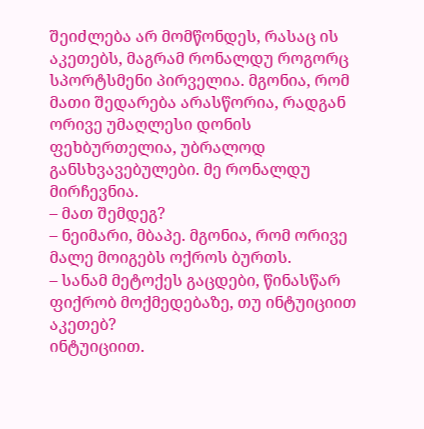შეიძლება არ მომწონდეს, რასაც ის აკეთებს, მაგრამ რონალდუ როგორც სპორტსმენი პირველია. მგონია, რომ მათი შედარება არასწორია, რადგან ორივე უმაღლესი დონის ფეხბურთელია, უბრალოდ განსხვავებულები. მე რონალდუ მირჩევნია.
– მათ შემდეგ?
– ნეიმარი, მბაპე. მგონია, რომ ორივე მალე მოიგებს ოქროს ბურთს.
– სანამ მეტოქეს გაცდები, წინასწარ ფიქრობ მოქმედებაზე, თუ ინტუიციით აკეთებ?
ინტუიციით.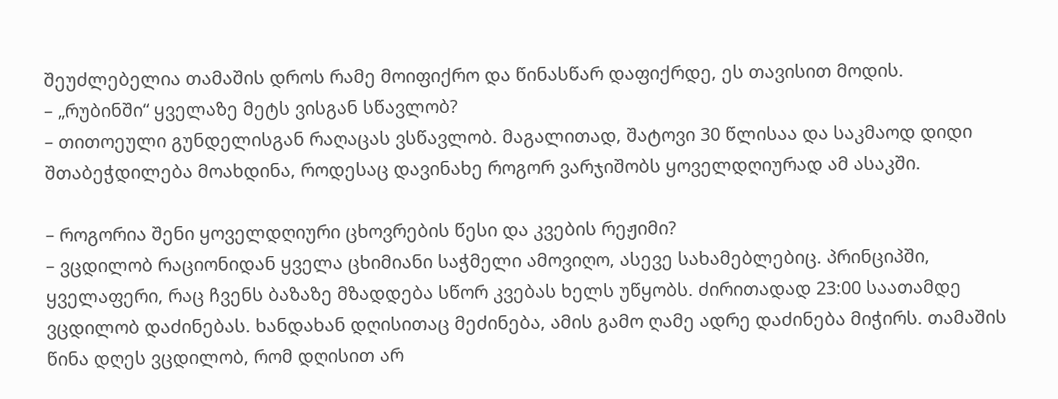შეუძლებელია თამაშის დროს რამე მოიფიქრო და წინასწარ დაფიქრდე, ეს თავისით მოდის.
– „რუბინში“ ყველაზე მეტს ვისგან სწავლობ?
– თითოეული გუნდელისგან რაღაცას ვსწავლობ. მაგალითად, შატოვი 30 წლისაა და საკმაოდ დიდი შთაბეჭდილება მოახდინა, როდესაც დავინახე როგორ ვარჯიშობს ყოველდღიურად ამ ასაკში.

– როგორია შენი ყოველდღიური ცხოვრების წესი და კვების რეჟიმი?
– ვცდილობ რაციონიდან ყველა ცხიმიანი საჭმელი ამოვიღო, ასევე სახამებლებიც. პრინციპში, ყველაფერი, რაც ჩვენს ბაზაზე მზადდება სწორ კვებას ხელს უწყობს. ძირითადად 23:00 საათამდე ვცდილობ დაძინებას. ხანდახან დღისითაც მეძინება, ამის გამო ღამე ადრე დაძინება მიჭირს. თამაშის წინა დღეს ვცდილობ, რომ დღისით არ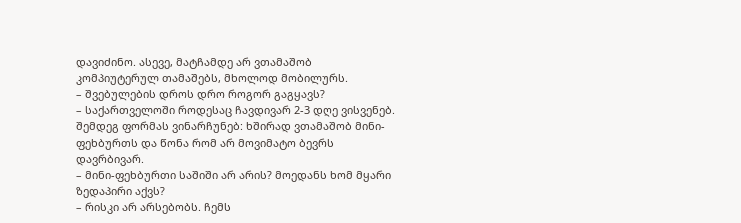დავიძინო. ასევე, მატჩამდე არ ვთამაშობ კომპიუტერულ თამაშებს, მხოლოდ მობილურს.
– შვებულების დროს დრო როგორ გაგყავს?
– საქართველოში როდესაც ჩავდივარ 2-3 დღე ვისვენებ. შემდეგ ფორმას ვინარჩუნებ: ხშირად ვთამაშობ მინი-ფეხბურთს და წონა რომ არ მოვიმატო ბევრს დავრბივარ.
– მინი-ფეხბურთი საშიში არ არის? მოედანს ხომ მყარი ზედაპირი აქვს?
– რისკი არ არსებობს. ჩემს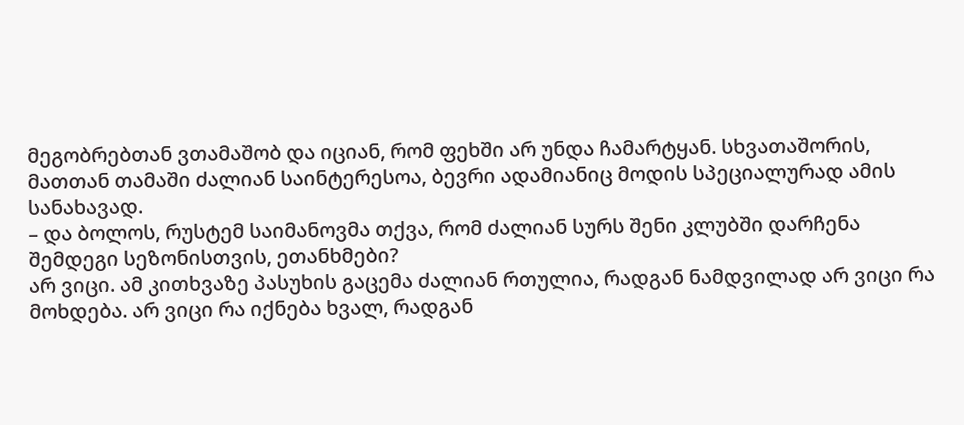მეგობრებთან ვთამაშობ და იციან, რომ ფეხში არ უნდა ჩამარტყან. სხვათაშორის, მათთან თამაში ძალიან საინტერესოა, ბევრი ადამიანიც მოდის სპეციალურად ამის სანახავად.
– და ბოლოს, რუსტემ საიმანოვმა თქვა, რომ ძალიან სურს შენი კლუბში დარჩენა შემდეგი სეზონისთვის, ეთანხმები?
არ ვიცი. ამ კითხვაზე პასუხის გაცემა ძალიან რთულია, რადგან ნამდვილად არ ვიცი რა მოხდება. არ ვიცი რა იქნება ხვალ, რადგან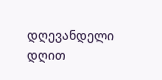დღევანდელი დღით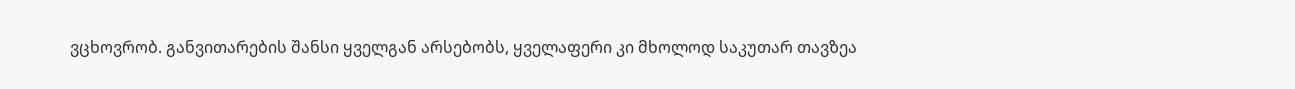ვცხოვრობ. განვითარების შანსი ყველგან არსებობს, ყველაფერი კი მხოლოდ საკუთარ თავზეა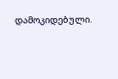დამოკიდებული.